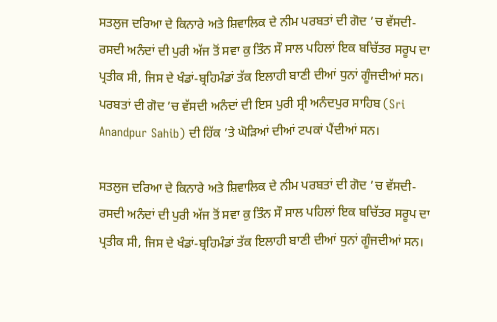ਸਤਲੁਜ ਦਰਿਆ ਦੇ ਕਿਨਾਰੇ ਅਤੇ ਸ਼ਿਵਾਲਿਕ ਦੇ ਨੀਮ ਪਰਬਤਾਂ ਦੀ ਗੋਦ ’ਚ ਵੱਸਦੀ-ਰਸਦੀ ਅਨੰਦਾਂ ਦੀ ਪੁਰੀ ਅੱਜ ਤੋਂ ਸਵਾ ਕੁ ਤਿੰਨ ਸੌ ਸਾਲ ਪਹਿਲਾਂ ਇਕ ਬਚਿੱਤਰ ਸਰੂਪ ਦਾ ਪ੍ਰਤੀਕ ਸੀ, ਜਿਸ ਦੇ ਖੰਡਾਂ-ਬ੍ਰਹਿਮੰਡਾਂ ਤੱਕ ਇਲਾਹੀ ਬਾਣੀ ਦੀਆਂ ਧੁਨਾਂ ਗੂੰਜਦੀਆਂ ਸਨ। ਪਰਬਤਾਂ ਦੀ ਗੋਦ ’ਚ ਵੱਸਦੀ ਅਨੰਦਾਂ ਦੀ ਇਸ ਪੁਰੀ ਸ੍ਰੀ ਅਨੰਦਪੁਰ ਸਾਹਿਬ (Sri Anandpur Sahib) ਦੀ ਹਿੱਕ ’ਤੇ ਘੋੜਿਆਂ ਦੀਆਂ ਟਪਕਾਂ ਪੈਂਦੀਆਂ ਸਨ।

ਸਤਲੁਜ ਦਰਿਆ ਦੇ ਕਿਨਾਰੇ ਅਤੇ ਸ਼ਿਵਾਲਿਕ ਦੇ ਨੀਮ ਪਰਬਤਾਂ ਦੀ ਗੋਦ ’ਚ ਵੱਸਦੀ-ਰਸਦੀ ਅਨੰਦਾਂ ਦੀ ਪੁਰੀ ਅੱਜ ਤੋਂ ਸਵਾ ਕੁ ਤਿੰਨ ਸੌ ਸਾਲ ਪਹਿਲਾਂ ਇਕ ਬਚਿੱਤਰ ਸਰੂਪ ਦਾ ਪ੍ਰਤੀਕ ਸੀ, ਜਿਸ ਦੇ ਖੰਡਾਂ-ਬ੍ਰਹਿਮੰਡਾਂ ਤੱਕ ਇਲਾਹੀ ਬਾਣੀ ਦੀਆਂ ਧੁਨਾਂ ਗੂੰਜਦੀਆਂ ਸਨ।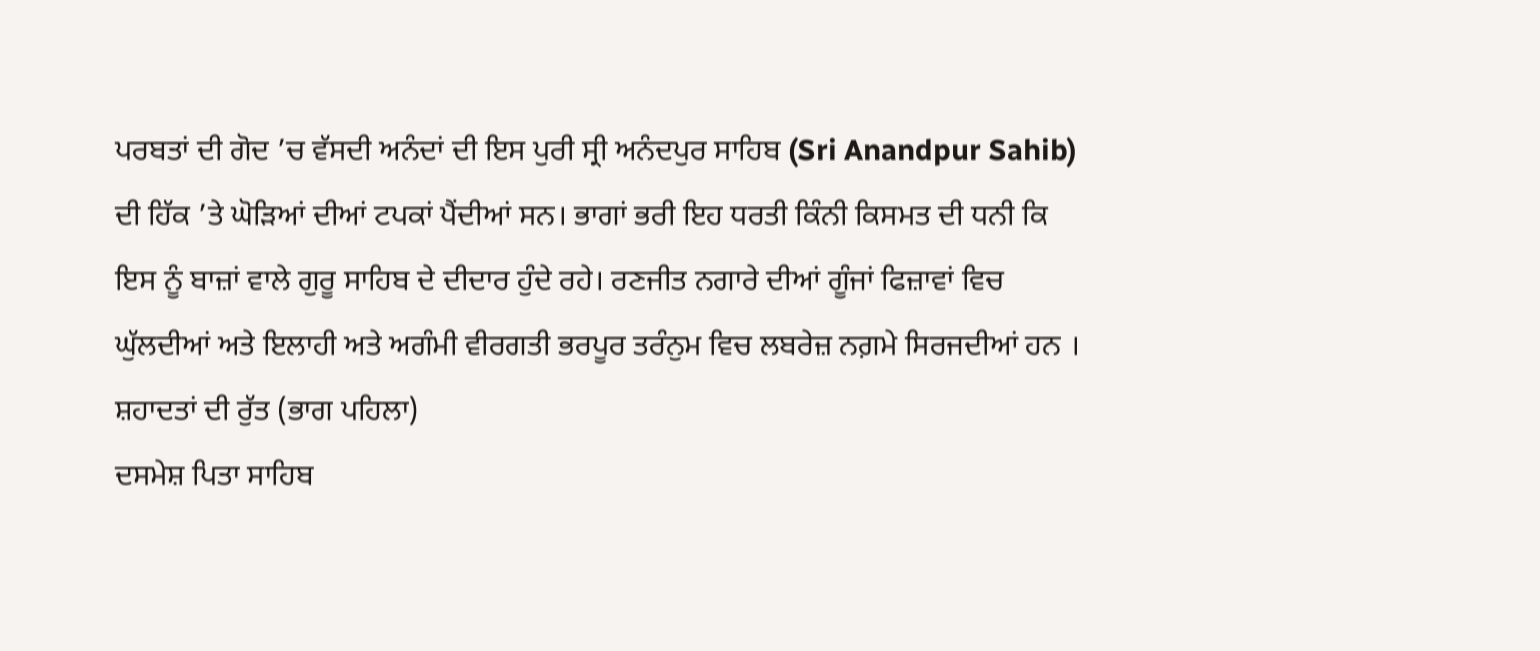ਪਰਬਤਾਂ ਦੀ ਗੋਦ ’ਚ ਵੱਸਦੀ ਅਨੰਦਾਂ ਦੀ ਇਸ ਪੁਰੀ ਸ੍ਰੀ ਅਨੰਦਪੁਰ ਸਾਹਿਬ (Sri Anandpur Sahib) ਦੀ ਹਿੱਕ ’ਤੇ ਘੋੜਿਆਂ ਦੀਆਂ ਟਪਕਾਂ ਪੈਂਦੀਆਂ ਸਨ। ਭਾਗਾਂ ਭਰੀ ਇਹ ਧਰਤੀ ਕਿੰਨੀ ਕਿਸਮਤ ਦੀ ਧਨੀ ਕਿ ਇਸ ਨੂੰ ਬਾਜ਼ਾਂ ਵਾਲੇ ਗੁਰੂ ਸਾਹਿਬ ਦੇ ਦੀਦਾਰ ਹੁੰਦੇ ਰਹੇ। ਰਣਜੀਤ ਨਗਾਰੇ ਦੀਆਂ ਗੂੰਜਾਂ ਫਿਜ਼ਾਵਾਂ ਵਿਚ ਘੁੱਲਦੀਆਂ ਅਤੇ ਇਲਾਹੀ ਅਤੇ ਅਗੰਮੀ ਵੀਰਗਤੀ ਭਰਪੂਰ ਤਰੰਨੁਮ ਵਿਚ ਲਬਰੇਜ਼ ਨਗ਼ਮੇ ਸਿਰਜਦੀਆਂ ਹਨ ।
ਸ਼ਹਾਦਤਾਂ ਦੀ ਰੁੱਤ (ਭਾਗ ਪਹਿਲਾ)
ਦਸਮੇਸ਼ ਪਿਤਾ ਸਾਹਿਬ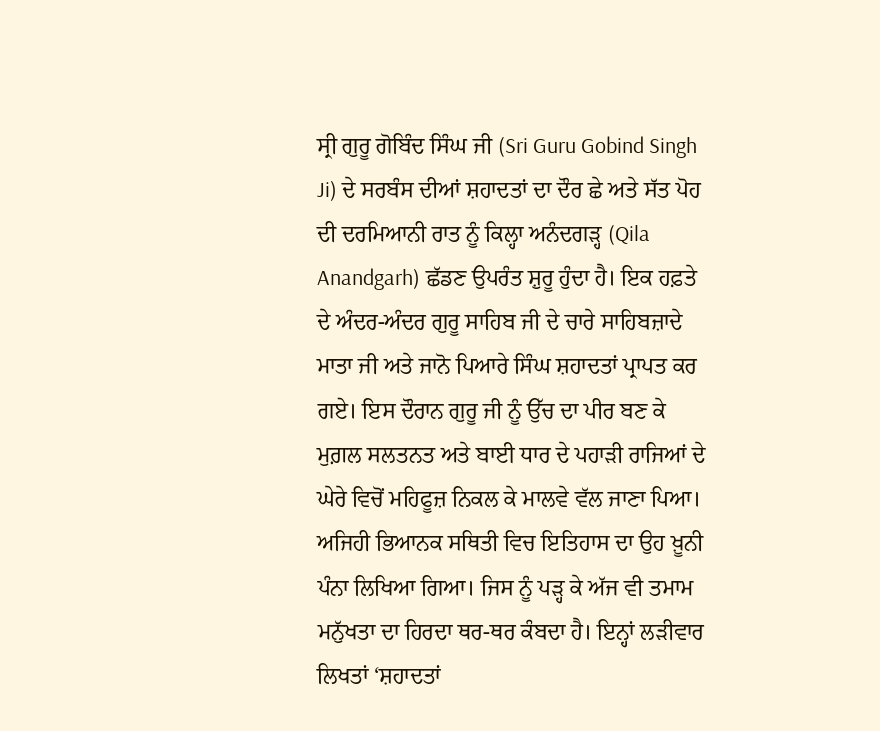ਸ੍ਰੀ ਗੁਰੂ ਗੋਬਿੰਦ ਸਿੰਘ ਜੀ (Sri Guru Gobind Singh Ji) ਦੇ ਸਰਬੰਸ ਦੀਆਂ ਸ਼ਹਾਦਤਾਂ ਦਾ ਦੌਰ ਛੇ ਅਤੇ ਸੱਤ ਪੋਹ ਦੀ ਦਰਮਿਆਨੀ ਰਾਤ ਨੂੰ ਕਿਲ੍ਹਾ ਅਨੰਦਗੜ੍ਹ (Qila Anandgarh) ਛੱਡਣ ਉਪਰੰਤ ਸ਼ੁਰੂ ਹੁੰਦਾ ਹੈ। ਇਕ ਹਫ਼ਤੇ ਦੇ ਅੰਦਰ-ਅੰਦਰ ਗੁਰੂ ਸਾਹਿਬ ਜੀ ਦੇ ਚਾਰੇ ਸਾਹਿਬਜ਼ਾਦੇ ਮਾਤਾ ਜੀ ਅਤੇ ਜਾਨੋ ਪਿਆਰੇ ਸਿੰਘ ਸ਼ਹਾਦਤਾਂ ਪ੍ਰਾਪਤ ਕਰ ਗਏ। ਇਸ ਦੌਰਾਨ ਗੁਰੂ ਜੀ ਨੂੰ ਉੱਚ ਦਾ ਪੀਰ ਬਣ ਕੇ ਮੁਗ਼ਲ ਸਲਤਨਤ ਅਤੇ ਬਾਈ ਧਾਰ ਦੇ ਪਹਾੜੀ ਰਾਜਿਆਂ ਦੇ ਘੇਰੇ ਵਿਚੋਂ ਮਹਿਫੂਜ਼ ਨਿਕਲ ਕੇ ਮਾਲਵੇ ਵੱਲ ਜਾਣਾ ਪਿਆ। ਅਜਿਹੀ ਭਿਆਨਕ ਸਥਿਤੀ ਵਿਚ ਇਤਿਹਾਸ ਦਾ ਉਹ ਖ਼ੂਨੀ ਪੰਨਾ ਲਿਖਿਆ ਗਿਆ। ਜਿਸ ਨੂੰ ਪੜ੍ਹ ਕੇ ਅੱਜ ਵੀ ਤਮਾਮ ਮਨੁੱਖਤਾ ਦਾ ਹਿਰਦਾ ਥਰ-ਥਰ ਕੰਬਦਾ ਹੈ। ਇਨ੍ਹਾਂ ਲੜੀਵਾਰ ਲਿਖਤਾਂ ‘ਸ਼ਹਾਦਤਾਂ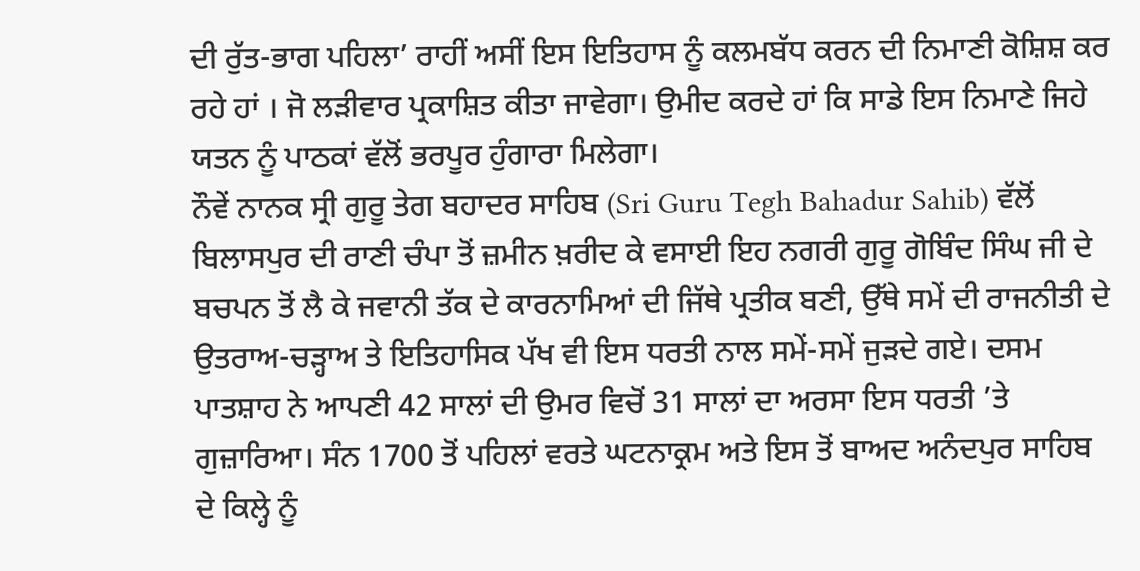ਦੀ ਰੁੱਤ-ਭਾਗ ਪਹਿਲਾ’ ਰਾਹੀਂ ਅਸੀਂ ਇਸ ਇਤਿਹਾਸ ਨੂੰ ਕਲਮਬੱਧ ਕਰਨ ਦੀ ਨਿਮਾਣੀ ਕੋਸ਼ਿਸ਼ ਕਰ ਰਹੇ ਹਾਂ । ਜੋ ਲੜੀਵਾਰ ਪ੍ਰਕਾਸ਼ਿਤ ਕੀਤਾ ਜਾਵੇਗਾ। ਉਮੀਦ ਕਰਦੇ ਹਾਂ ਕਿ ਸਾਡੇ ਇਸ ਨਿਮਾਣੇ ਜਿਹੇ ਯਤਨ ਨੂੰ ਪਾਠਕਾਂ ਵੱਲੋਂ ਭਰਪੂਰ ਹੁੰਗਾਰਾ ਮਿਲੇਗਾ।
ਨੌਵੇਂ ਨਾਨਕ ਸ੍ਰੀ ਗੁਰੂ ਤੇਗ ਬਹਾਦਰ ਸਾਹਿਬ (Sri Guru Tegh Bahadur Sahib) ਵੱਲੋਂ ਬਿਲਾਸਪੁਰ ਦੀ ਰਾਣੀ ਚੰਪਾ ਤੋਂ ਜ਼ਮੀਨ ਖ਼ਰੀਦ ਕੇ ਵਸਾਈ ਇਹ ਨਗਰੀ ਗੁਰੂ ਗੋਬਿੰਦ ਸਿੰਘ ਜੀ ਦੇ ਬਚਪਨ ਤੋਂ ਲੈ ਕੇ ਜਵਾਨੀ ਤੱਕ ਦੇ ਕਾਰਨਾਮਿਆਂ ਦੀ ਜਿੱਥੇ ਪ੍ਰਤੀਕ ਬਣੀ, ਉੱਥੇ ਸਮੇਂ ਦੀ ਰਾਜਨੀਤੀ ਦੇ ਉਤਰਾਅ-ਚੜ੍ਹਾਅ ਤੇ ਇਤਿਹਾਸਿਕ ਪੱਖ ਵੀ ਇਸ ਧਰਤੀ ਨਾਲ ਸਮੇਂ-ਸਮੇਂ ਜੁੜਦੇ ਗਏ। ਦਸਮ ਪਾਤਸ਼ਾਹ ਨੇ ਆਪਣੀ 42 ਸਾਲਾਂ ਦੀ ਉਮਰ ਵਿਚੋਂ 31 ਸਾਲਾਂ ਦਾ ਅਰਸਾ ਇਸ ਧਰਤੀ ’ਤੇ ਗੁਜ਼ਾਰਿਆ। ਸੰਨ 1700 ਤੋਂ ਪਹਿਲਾਂ ਵਰਤੇ ਘਟਨਾਕ੍ਰਮ ਅਤੇ ਇਸ ਤੋਂ ਬਾਅਦ ਅਨੰਦਪੁਰ ਸਾਹਿਬ ਦੇ ਕਿਲ੍ਹੇ ਨੂੰ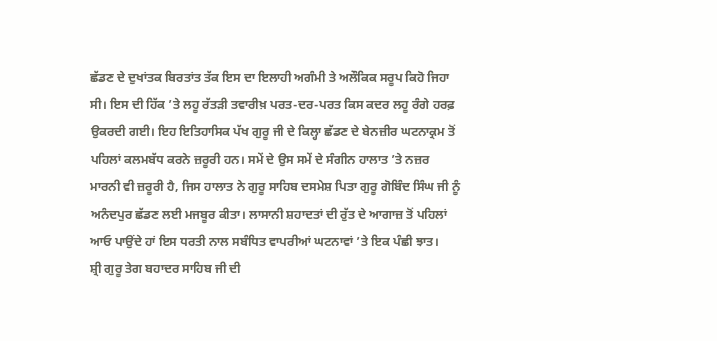ਛੱਡਣ ਦੇ ਦੁਖਾਂਤਕ ਬਿਰਤਾਂਤ ਤੱਕ ਇਸ ਦਾ ਇਲਾਹੀ ਅਗੰਮੀ ਤੇ ਅਲੌਕਿਕ ਸਰੂਪ ਕਿਹੋ ਜਿਹਾ ਸੀ। ਇਸ ਦੀ ਹਿੱਕ ’ਤੇ ਲਹੂ ਰੱਤੜੀ ਤਵਾਰੀਖ਼ ਪਰਤ-ਦਰ-ਪਰਤ ਕਿਸ ਕਦਰ ਲਹੂ ਰੰਗੇ ਹਰਫ਼ ਉਕਰਦੀ ਗਈ। ਇਹ ਇਤਿਹਾਸਿਕ ਪੱਖ ਗੁਰੂ ਜੀ ਦੇ ਕਿਲ੍ਹਾ ਛੱਡਣ ਦੇ ਬੇਨਜ਼ੀਰ ਘਟਨਾਕ੍ਰਮ ਤੋਂ ਪਹਿਲਾਂ ਕਲਮਬੱਧ ਕਰਨੇ ਜ਼ਰੂਰੀ ਹਨ। ਸਮੇਂ ਦੇ ਉਸ ਸਮੇਂ ਦੇ ਸੰਗੀਨ ਹਾਲਾਤ ’ਤੇ ਨਜ਼ਰ ਮਾਰਨੀ ਵੀ ਜ਼ਰੂਰੀ ਹੈ, ਜਿਸ ਹਾਲਾਤ ਨੇ ਗੁਰੂ ਸਾਹਿਬ ਦਸਮੇਸ਼ ਪਿਤਾ ਗੁਰੂ ਗੋਬਿੰਦ ਸਿੰਘ ਜੀ ਨੂੰ ਅਨੰਦਪੁਰ ਛੱਡਣ ਲਈ ਮਜਬੂਰ ਕੀਤਾ। ਲਾਸਾਨੀ ਸ਼ਹਾਦਤਾਂ ਦੀ ਰੁੱਤ ਦੇ ਆਗਾਜ਼ ਤੋਂ ਪਹਿਲਾਂ ਆਓ ਪਾਉਂਦੇ ਹਾਂ ਇਸ ਧਰਤੀ ਨਾਲ ਸਬੰਧਿਤ ਵਾਪਰੀਆਂ ਘਟਨਾਵਾਂ ’ਤੇ ਇਕ ਪੰਛੀ ਝਾਤ।
ਸ਼੍ਰੀ ਗੁਰੂ ਤੇਗ ਬਹਾਦਰ ਸਾਹਿਬ ਜੀ ਦੀ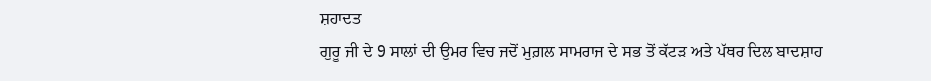ਸ਼ਹਾਦਤ
ਗੁਰੂ ਜੀ ਦੇ 9 ਸਾਲਾਂ ਦੀ ਉਮਰ ਵਿਚ ਜਦੋਂ ਮੁਗ਼ਲ ਸਾਮਰਾਜ ਦੇ ਸਭ ਤੋਂ ਕੱਟੜ ਅਤੇ ਪੱਥਰ ਦਿਲ ਬਾਦਸ਼ਾਹ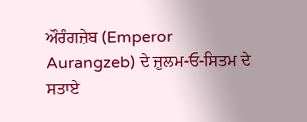ਔਰੰਗਜ਼ੇਬ (Emperor Aurangzeb) ਦੇ ਜ਼ੁਲਮ-ਓ-ਸਿਤਮ ਦੇ ਸਤਾਏ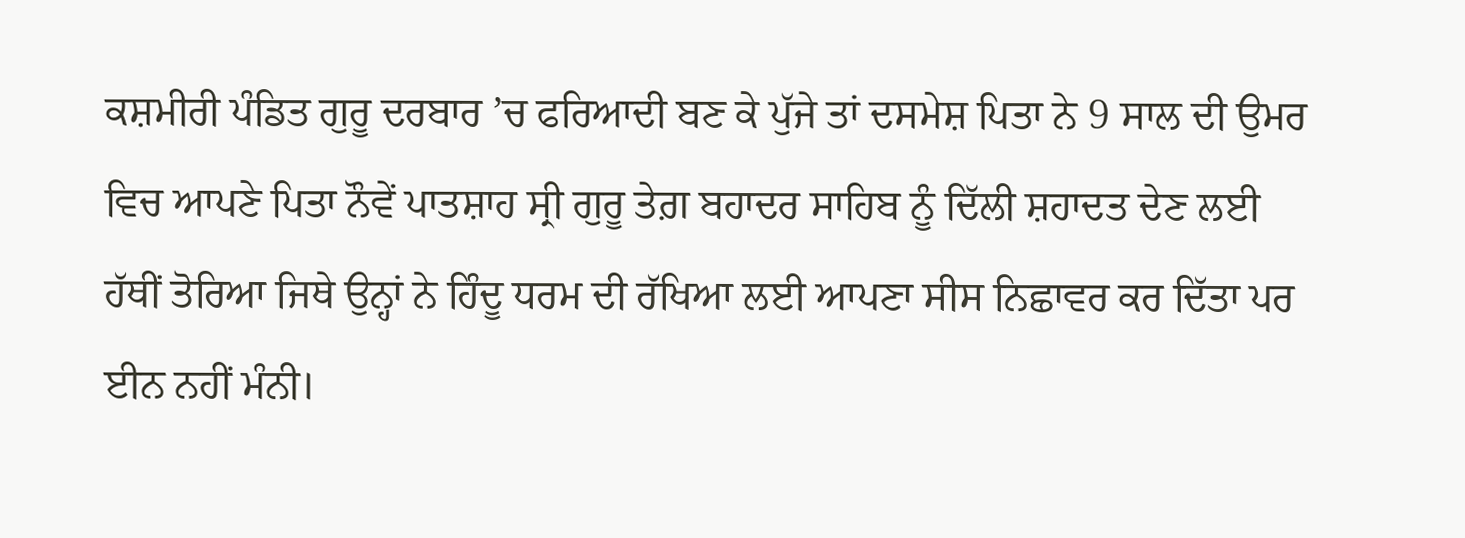ਕਸ਼ਮੀਰੀ ਪੰਡਿਤ ਗੁਰੂ ਦਰਬਾਰ ’ਚ ਫਰਿਆਦੀ ਬਣ ਕੇ ਪੁੱਜੇ ਤਾਂ ਦਸਮੇਸ਼ ਪਿਤਾ ਨੇ 9 ਸਾਲ ਦੀ ਉਮਰ ਵਿਚ ਆਪਣੇ ਪਿਤਾ ਨੌਵੇਂ ਪਾਤਸ਼ਾਹ ਸ੍ਰੀ ਗੁਰੂ ਤੇਗ਼ ਬਹਾਦਰ ਸਾਹਿਬ ਨੂੰ ਦਿੱਲੀ ਸ਼ਹਾਦਤ ਦੇਣ ਲਈ ਹੱਥੀਂ ਤੋਰਿਆ ਜਿਥੇ ਉਨ੍ਹਾਂ ਨੇ ਹਿੰਦੂ ਧਰਮ ਦੀ ਰੱਖਿਆ ਲਈ ਆਪਣਾ ਸੀਸ ਨਿਛਾਵਰ ਕਰ ਦਿੱਤਾ ਪਰ ਈਨ ਨਹੀਂ ਮੰਨੀ।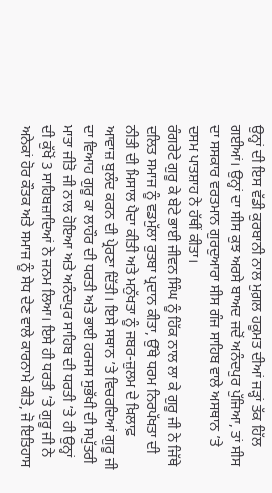ਉਨ੍ਹਾਂ ਦੀ ਇਸ ਵੱਡੀ ਕੁਰਬਾਨੀ ਨਾਲ ਮੁਗ਼ਲ ਹਕੂਮਤ ਦੀਆਂ ਜੜ੍ਹਾਂ ਤੱਕ ਹਿੱਲ ਗਈਆਂ। ਉਨ੍ਹਾਂ ਦਾ ਸੀਸ ਕੁਝ ਅਰਸੇ ਬਾਅਦ ਜਦੋਂ ਅਨੰਦਪੁਰ ਪੁੱਜਿਆ, ਤਾਂ ਸੀਸ ਦਾ ਸਸਕਾਰ ਵਰਤਮਾਨ ਗੁਰਦੁਆਰਾ ਸੀਸ ਗੰਜ ਸਾਹਿਬ ਵਾਲੇ ਅਸਥਾਨ ’ਤੇ ਦਸਮ ਪਾਤਸ਼ਾਹ ਨੇ ਹੱਥੀਂ ਕੀਤਾ।
ਰੰਗਰੇਟੇ ਗੁਰੂ ਕੇ ਬੇਟੇ ਭਾਈ ਜੀਵਨ ਸਿੰਘ ਨੂੰ ਹਿੱਕ ਨਾਲ ਲਾ ਕੇ ਗੁਰੂ ਜੀ ਨੇ ਜਿੱਥੇ ਦਲਿਤ ਸਮਾਜ ਨੂੰ ਵਡਮੁੱਲਾ ਰੁਤਬਾ ਪ੍ਰਦਾਨ ਕੀਤਾ, ਉੱਥੇ ਧਰਮ ਨਿਰਪੱਖਤਾ ਦੀ ਨੀਤੀ ਦੀ ਮਿਸਾਲ ਪੈਦਾ ਕੀਤੀ ਅਤੇ ਮਨੁੱਖਤਾ ਨੂੰ ਜਬਰ-ਜ਼ੁਲਮ ਦੇ ਖ਼ਿਲਾਫ਼ ਆਵਾਜ਼ ਬੁਲੰਦ ਕਰਨ ਦੀ ਪ੍ਰੇਰਣਾ ਦਿੱਤੀ। ਇਸੇ ਸਥਾਨ ’ਤੇ ਵਿਚਰਦਿਆਂ ਗੁਰੂ ਜੀ ਦਾ ਵਿਆਹ ਗੁਰੂ ਕਾ ਲਾਹੌਰ ਦੀ ਧਰਤੀ ਅਤੇ ਭਾਈ ਹਰਜਸ ਸੁਭੱਖੀ ਦੀ ਸਪੁੱਤਰੀ ਮਾਤਾ ਜੀਤੋ ਜੀ ਨਾਲ ਹੋਇਆ ਅਤੇ ਅਨੰਦਪੁਰ ਸਾਹਿਬ ਦੀ ਧਰਤੀ ’ਤੇ ਹੀ ਉਨ੍ਹਾਂ ਦੀ ਕੁੱਖੋਂ 3 ਸਾਹਿਬਜ਼ਾਦਿਆਂ ਨੇ ਜਨਮ ਲਿਆ। ਇਸੇ ਹੀ ਧਰਤੀ ’ਤੇ ਗੁਰੂ ਜੀ ਨੇ ਅਨੇਕਾਂ ਹੋਰ ਕੌਤਕ ਅਤੇ ਸਮਾਜ ਨੂੰ ਸੇਧ ਦੇਣ ਵਾਲੇ ਕਾਰਨਾਮੇ ਕੀਤੇ, ਜੋ ਇਤਿਹਾਸ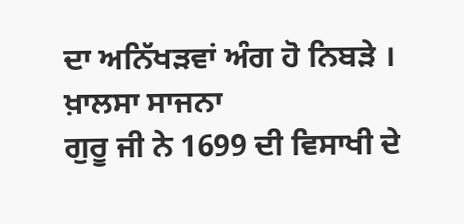ਦਾ ਅਨਿੱਖੜਵਾਂ ਅੰਗ ਹੋ ਨਿਬੜੇ ।
ਖ਼ਾਲਸਾ ਸਾਜਨਾ
ਗੁਰੂ ਜੀ ਨੇ 1699 ਦੀ ਵਿਸਾਖੀ ਦੇ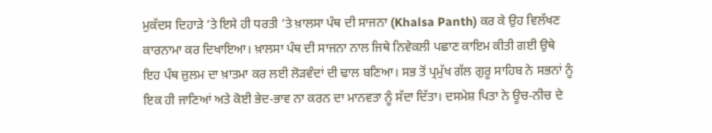ਮੁਕੱਦਸ ਦਿਹਾੜੇ ’ਤੇ ਇਸੇ ਹੀ ਧਰਤੀ ’ਤੇ ਖ਼ਾਲਸਾ ਪੰਥ ਦੀ ਸਾਜਨਾ (Khalsa Panth) ਕਰ ਕੇ ਉਹ ਵਿਲੱਖਣ ਕਾਰਨਾਮਾ ਕਰ ਦਿਖਾਇਆ। ਖ਼ਾਲਸਾ ਪੰਥ ਦੀ ਸਾਜਨਾ ਨਾਲ ਜਿਥੇ ਨਿਵੇਕਲੀ ਪਛਾਣ ਕਾਇਮ ਕੀਤੀ ਗਈ ਉਥੇ ਇਹ ਪੰਥ ਜ਼ੁਲਮ ਦਾ ਖ਼ਾਤਮਾ ਕਰ ਲਈ ਲੋੜਵੰਦਾਂ ਦੀ ਢਾਲ ਬਣਿਆ। ਸਭ ਤੋਂ ਪ੍ਰਮੁੱਖ ਗੱਲ ਗੁਰੂ ਸਾਹਿਬ ਨੇ ਸਭਨਾਂ ਨੂੰ ਇਕ ਹੀ ਜਾਣਿਆਂ ਅਤੇ ਕੋਈ ਭੇਦ-ਭਾਵ ਨਾ ਕਰਨ ਦਾ ਮਾਨਵਤਾ ਨੂੰ ਸੱਦਾ ਦਿੱਤਾ। ਦਸਮੇਸ਼ ਪਿਤਾ ਨੇ ਊਚ-ਨੀਚ ਦੇ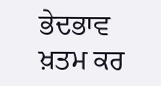ਭੇਦਭਾਵ ਖ਼ਤਮ ਕਰ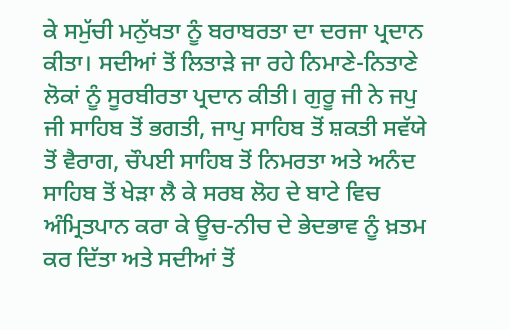ਕੇ ਸਮੁੱਚੀ ਮਨੁੱਖਤਾ ਨੂੰ ਬਰਾਬਰਤਾ ਦਾ ਦਰਜਾ ਪ੍ਰਦਾਨ ਕੀਤਾ। ਸਦੀਆਂ ਤੋਂ ਲਿਤਾੜੇ ਜਾ ਰਹੇ ਨਿਮਾਣੇ-ਨਿਤਾਣੇ ਲੋਕਾਂ ਨੂੰ ਸੂਰਬੀਰਤਾ ਪ੍ਰਦਾਨ ਕੀਤੀ। ਗੁਰੂ ਜੀ ਨੇ ਜਪੁ ਜੀ ਸਾਹਿਬ ਤੋਂ ਭਗਤੀ, ਜਾਪੁ ਸਾਹਿਬ ਤੋਂ ਸ਼ਕਤੀ ਸਵੱਯੇ ਤੋਂ ਵੈਰਾਗ, ਚੌਪਈ ਸਾਹਿਬ ਤੋਂ ਨਿਮਰਤਾ ਅਤੇ ਅਨੰਦ ਸਾਹਿਬ ਤੋਂ ਖੇੜਾ ਲੈ ਕੇ ਸਰਬ ਲੋਹ ਦੇ ਬਾਟੇ ਵਿਚ ਅੰਮ੍ਰਿਤਪਾਨ ਕਰਾ ਕੇ ਊਚ-ਨੀਚ ਦੇ ਭੇਦਭਾਵ ਨੂੰ ਖ਼ਤਮ ਕਰ ਦਿੱਤਾ ਅਤੇ ਸਦੀਆਂ ਤੋਂ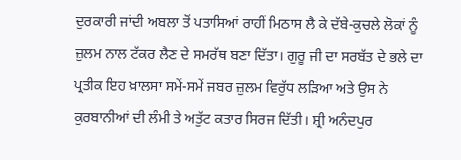ਦੁਰਕਾਰੀ ਜਾਂਦੀ ਅਬਲਾ ਤੋਂ ਪਤਾਸਿਆਂ ਰਾਹੀਂ ਮਿਠਾਸ ਲੈ ਕੇ ਦੱਬੇ-ਕੁਚਲੇ ਲੋਕਾਂ ਨੂੰ ਜ਼ੁਲਮ ਨਾਲ ਟੱਕਰ ਲੈਣ ਦੇ ਸਮਰੱਥ ਬਣਾ ਦਿੱਤਾ। ਗੁਰੂ ਜੀ ਦਾ ਸਰਬੱਤ ਦੇ ਭਲੇ ਦਾ ਪ੍ਰਤੀਕ ਇਹ ਖ਼ਾਲਸਾ ਸਮੇਂ-ਸਮੇਂ ਜਬਰ ਜ਼ੁਲਮ ਵਿਰੁੱਧ ਲੜਿਆ ਅਤੇ ਉਸ ਨੇ ਕੁਰਬਾਨੀਆਂ ਦੀ ਲੰਮੀ ਤੇ ਅਤੁੱਟ ਕਤਾਰ ਸਿਰਜ ਦਿੱਤੀ। ਸ਼੍ਰੀ ਅਨੰਦਪੁਰ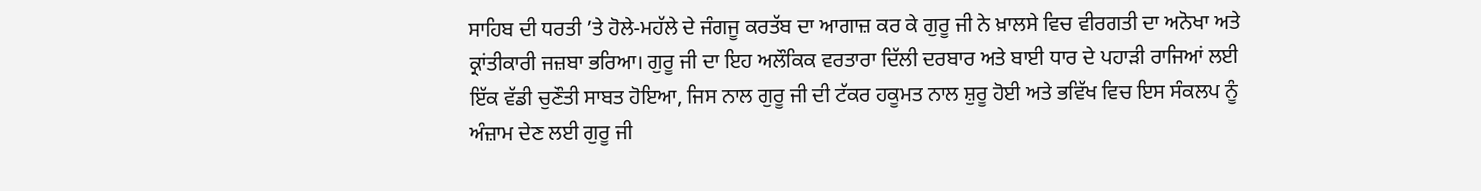ਸਾਹਿਬ ਦੀ ਧਰਤੀ ’ਤੇ ਹੋਲੇ-ਮਹੱਲੇ ਦੇ ਜੰਗਜੂ ਕਰਤੱਬ ਦਾ ਆਗਾਜ਼ ਕਰ ਕੇ ਗੁਰੂ ਜੀ ਨੇ ਖ਼ਾਲਸੇ ਵਿਚ ਵੀਰਗਤੀ ਦਾ ਅਨੋਖਾ ਅਤੇ ਕ੍ਰਾਂਤੀਕਾਰੀ ਜਜ਼ਬਾ ਭਰਿਆ। ਗੁਰੂ ਜੀ ਦਾ ਇਹ ਅਲੌਕਿਕ ਵਰਤਾਰਾ ਦਿੱਲੀ ਦਰਬਾਰ ਅਤੇ ਬਾਈ ਧਾਰ ਦੇ ਪਹਾੜੀ ਰਾਜਿਆਂ ਲਈ ਇੱਕ ਵੱਡੀ ਚੁਣੌਤੀ ਸਾਬਤ ਹੋਇਆ, ਜਿਸ ਨਾਲ ਗੁਰੂ ਜੀ ਦੀ ਟੱਕਰ ਹਕੂਮਤ ਨਾਲ ਸ਼ੁਰੂ ਹੋਈ ਅਤੇ ਭਵਿੱਖ ਵਿਚ ਇਸ ਸੰਕਲਪ ਨੂੰ ਅੰਜ਼ਾਮ ਦੇਣ ਲਈ ਗੁਰੂ ਜੀ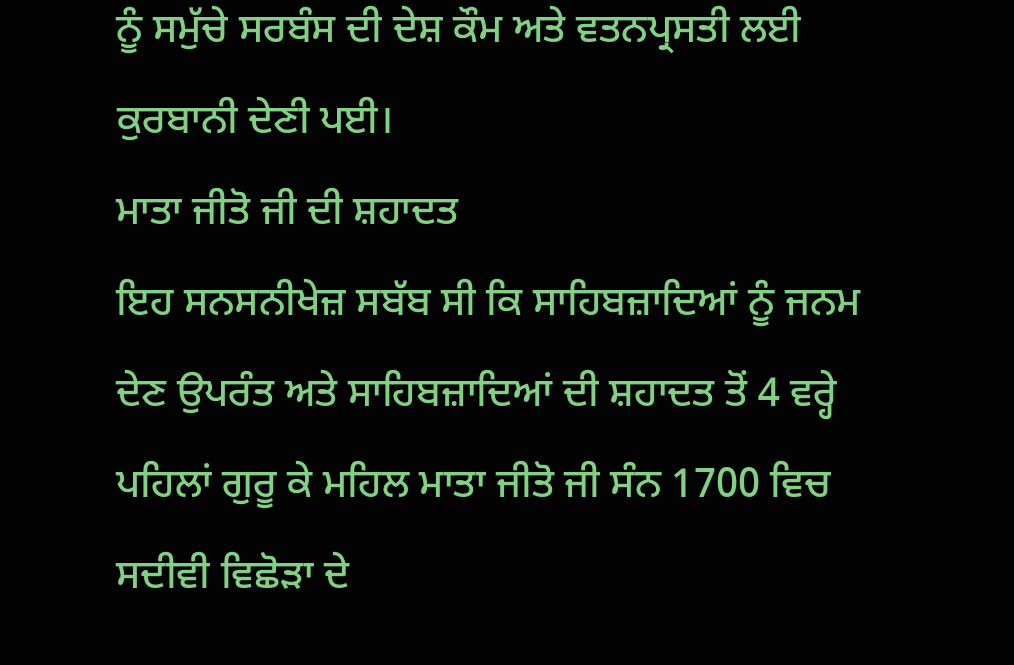ਨੂੰ ਸਮੁੱਚੇ ਸਰਬੰਸ ਦੀ ਦੇਸ਼ ਕੌਮ ਅਤੇ ਵਤਨਪ੍ਰਸਤੀ ਲਈ ਕੁਰਬਾਨੀ ਦੇਣੀ ਪਈ।
ਮਾਤਾ ਜੀਤੋ ਜੀ ਦੀ ਸ਼ਹਾਦਤ
ਇਹ ਸਨਸਨੀਖੇਜ਼ ਸਬੱਬ ਸੀ ਕਿ ਸਾਹਿਬਜ਼ਾਦਿਆਂ ਨੂੰ ਜਨਮ ਦੇਣ ਉਪਰੰਤ ਅਤੇ ਸਾਹਿਬਜ਼ਾਦਿਆਂ ਦੀ ਸ਼ਹਾਦਤ ਤੋਂ 4 ਵਰ੍ਹੇ ਪਹਿਲਾਂ ਗੁਰੂ ਕੇ ਮਹਿਲ ਮਾਤਾ ਜੀਤੋ ਜੀ ਸੰਨ 1700 ਵਿਚ ਸਦੀਵੀ ਵਿਛੋੜਾ ਦੇ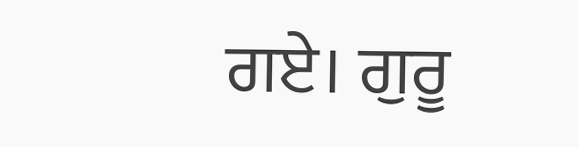ਗਏ। ਗੁਰੂ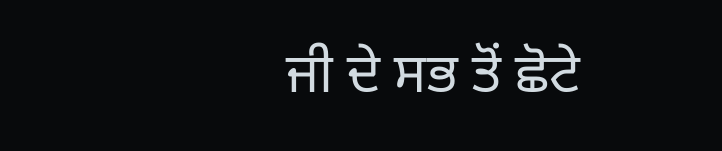ਜੀ ਦੇ ਸਭ ਤੋਂ ਛੋਟੇ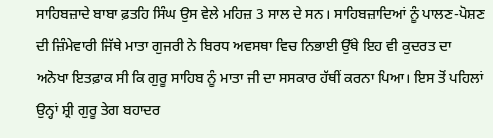ਸਾਹਿਬਜ਼ਾਦੇ ਬਾਬਾ ਫ਼ਤਹਿ ਸਿੰਘ ਉਸ ਵੇਲੇ ਮਹਿਜ਼ 3 ਸਾਲ ਦੇ ਸਨ। ਸਾਹਿਬਜ਼ਾਦਿਆਂ ਨੂੰ ਪਾਲਣ-ਪੋਸ਼ਣ ਦੀ ਜ਼ਿੰਮੇਵਾਰੀ ਜਿੱਥੇ ਮਾਤਾ ਗੁਜਰੀ ਨੇ ਬਿਰਧ ਅਵਸਥਾ ਵਿਚ ਨਿਭਾਈ ਉੱਥੇ ਇਹ ਵੀ ਕੁਦਰਤ ਦਾ ਅਨੋਖਾ ਇਤਫ਼ਾਕ ਸੀ ਕਿ ਗੁਰੂ ਸਾਹਿਬ ਨੂੰ ਮਾਤਾ ਜੀ ਦਾ ਸਸਕਾਰ ਹੱਥੀਂ ਕਰਨਾ ਪਿਆ। ਇਸ ਤੋਂ ਪਹਿਲਾਂ ਉਨ੍ਹਾਂ ਸ਼੍ਰੀ ਗੁਰੂ ਤੇਗ ਬਹਾਦਰ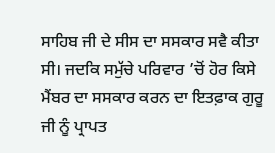ਸਾਹਿਬ ਜੀ ਦੇ ਸੀਸ ਦਾ ਸਸਕਾਰ ਸਵੈ ਕੀਤਾ ਸੀ। ਜਦਕਿ ਸਮੁੱਚੇ ਪਰਿਵਾਰ ’ਚੋਂ ਹੋਰ ਕਿਸੇ ਮੈਂਬਰ ਦਾ ਸਸਕਾਰ ਕਰਨ ਦਾ ਇਤਫ਼ਾਕ ਗੁਰੂ ਜੀ ਨੂੰ ਪ੍ਰਾਪਤ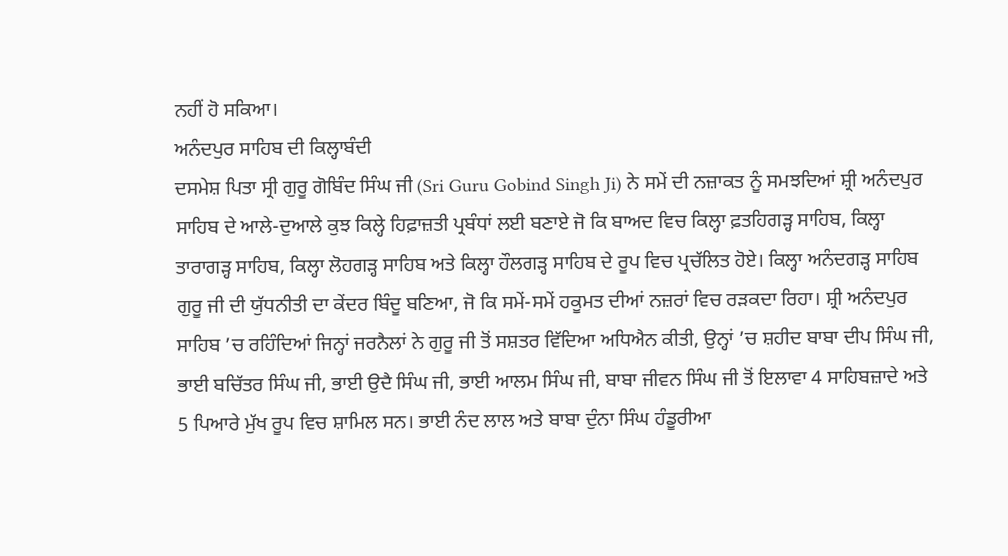ਨਹੀਂ ਹੋ ਸਕਿਆ।
ਅਨੰਦਪੁਰ ਸਾਹਿਬ ਦੀ ਕਿਲ੍ਹਾਬੰਦੀ
ਦਸਮੇਸ਼ ਪਿਤਾ ਸ੍ਰੀ ਗੁਰੂ ਗੋਬਿੰਦ ਸਿੰਘ ਜੀ (Sri Guru Gobind Singh Ji) ਨੇ ਸਮੇਂ ਦੀ ਨਜ਼ਾਕਤ ਨੂੰ ਸਮਝਦਿਆਂ ਸ਼੍ਰੀ ਅਨੰਦਪੁਰ ਸਾਹਿਬ ਦੇ ਆਲੇ-ਦੁਆਲੇ ਕੁਝ ਕਿਲ੍ਹੇ ਹਿਫ਼ਾਜ਼ਤੀ ਪ੍ਰਬੰਧਾਂ ਲਈ ਬਣਾਏ ਜੋ ਕਿ ਬਾਅਦ ਵਿਚ ਕਿਲ੍ਹਾ ਫ਼ਤਹਿਗੜ੍ਹ ਸਾਹਿਬ, ਕਿਲ੍ਹਾ ਤਾਰਾਗੜ੍ਹ ਸਾਹਿਬ, ਕਿਲ੍ਹਾ ਲੋਹਗੜ੍ਹ ਸਾਹਿਬ ਅਤੇ ਕਿਲ੍ਹਾ ਹੌਲਗੜ੍ਹ ਸਾਹਿਬ ਦੇ ਰੂਪ ਵਿਚ ਪ੍ਰਚੱਲਿਤ ਹੋਏ। ਕਿਲ੍ਹਾ ਅਨੰਦਗੜ੍ਹ ਸਾਹਿਬ ਗੁਰੂ ਜੀ ਦੀ ਯੁੱਧਨੀਤੀ ਦਾ ਕੇਂਦਰ ਬਿੰਦੂ ਬਣਿਆ, ਜੋ ਕਿ ਸਮੇਂ-ਸਮੇਂ ਹਕੂਮਤ ਦੀਆਂ ਨਜ਼ਰਾਂ ਵਿਚ ਰੜਕਦਾ ਰਿਹਾ। ਸ਼੍ਰੀ ਅਨੰਦਪੁਰ ਸਾਹਿਬ ’ਚ ਰਹਿੰਦਿਆਂ ਜਿਨ੍ਹਾਂ ਜਰਨੈਲਾਂ ਨੇ ਗੁਰੂ ਜੀ ਤੋਂ ਸਸ਼ਤਰ ਵਿੱਦਿਆ ਅਧਿਐਨ ਕੀਤੀ, ਉਨ੍ਹਾਂ ’ਚ ਸ਼ਹੀਦ ਬਾਬਾ ਦੀਪ ਸਿੰਘ ਜੀ, ਭਾਈ ਬਚਿੱਤਰ ਸਿੰਘ ਜੀ, ਭਾਈ ਉਦੈ ਸਿੰਘ ਜੀ, ਭਾਈ ਆਲਮ ਸਿੰਘ ਜੀ, ਬਾਬਾ ਜੀਵਨ ਸਿੰਘ ਜੀ ਤੋਂ ਇਲਾਵਾ 4 ਸਾਹਿਬਜ਼ਾਦੇ ਅਤੇ 5 ਪਿਆਰੇ ਮੁੱਖ ਰੂਪ ਵਿਚ ਸ਼ਾਮਿਲ ਸਨ। ਭਾਈ ਨੰਦ ਲਾਲ ਅਤੇ ਬਾਬਾ ਦੁੰਨਾ ਸਿੰਘ ਹੰਡੂਰੀਆ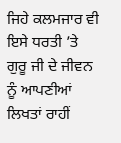ਜਿਹੇ ਕਲਮਜਾਰ ਵੀ ਇਸੇ ਧਰਤੀ ’ਤੇ ਗੁਰੂ ਜੀ ਦੇ ਜੀਵਨ ਨੂੰ ਆਪਣੀਆਂ ਲਿਖਤਾਂ ਰਾਹੀਂ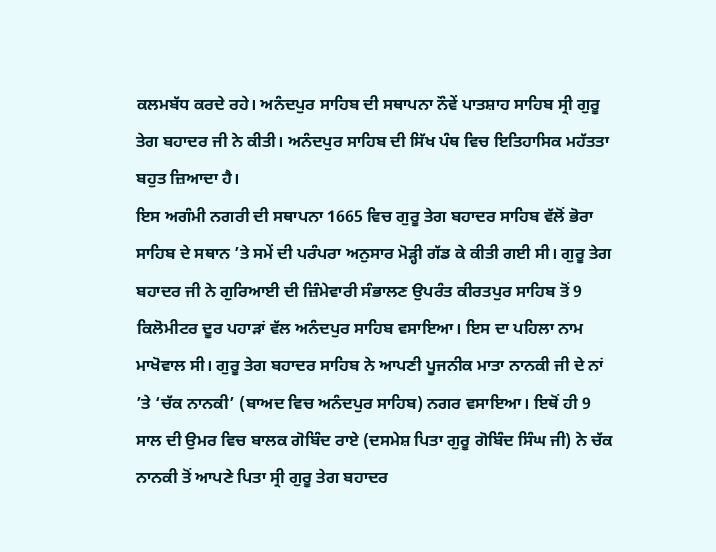ਕਲਮਬੱਧ ਕਰਦੇ ਰਹੇ। ਅਨੰਦਪੁਰ ਸਾਹਿਬ ਦੀ ਸਥਾਪਨਾ ਨੌਵੇਂ ਪਾਤਸ਼ਾਹ ਸਾਹਿਬ ਸ੍ਰੀ ਗੁਰੂ ਤੇਗ ਬਹਾਦਰ ਜੀ ਨੇ ਕੀਤੀ। ਅਨੰਦਪੁਰ ਸਾਹਿਬ ਦੀ ਸਿੱਖ ਪੰਥ ਵਿਚ ਇਤਿਹਾਸਿਕ ਮਹੱਤਤਾ ਬਹੁਤ ਜ਼ਿਆਦਾ ਹੈ।
ਇਸ ਅਗੰਮੀ ਨਗਰੀ ਦੀ ਸਥਾਪਨਾ 1665 ਵਿਚ ਗੁਰੂ ਤੇਗ ਬਹਾਦਰ ਸਾਹਿਬ ਵੱਲੋਂ ਭੋਰਾ ਸਾਹਿਬ ਦੇ ਸਥਾਨ ’ਤੇ ਸਮੇਂ ਦੀ ਪਰੰਪਰਾ ਅਨੁਸਾਰ ਮੋੜ੍ਹੀ ਗੱਡ ਕੇ ਕੀਤੀ ਗਈ ਸੀ। ਗੁਰੂ ਤੇਗ ਬਹਾਦਰ ਜੀ ਨੇ ਗੁਰਿਆਈ ਦੀ ਜ਼ਿੰਮੇਵਾਰੀ ਸੰਭਾਲਣ ਉਪਰੰਤ ਕੀਰਤਪੁਰ ਸਾਹਿਬ ਤੋਂ 9 ਕਿਲੋਮੀਟਰ ਦੂਰ ਪਹਾੜਾਂ ਵੱਲ ਅਨੰਦਪੁਰ ਸਾਹਿਬ ਵਸਾਇਆ। ਇਸ ਦਾ ਪਹਿਲਾ ਨਾਮ ਮਾਖੋਵਾਲ ਸੀ। ਗੁਰੂ ਤੇਗ ਬਹਾਦਰ ਸਾਹਿਬ ਨੇ ਆਪਣੀ ਪੂਜਨੀਕ ਮਾਤਾ ਨਾਨਕੀ ਜੀ ਦੇ ਨਾਂ ’ਤੇ ‘ਚੱਕ ਨਾਨਕੀ’ (ਬਾਅਦ ਵਿਚ ਅਨੰਦਪੁਰ ਸਾਹਿਬ) ਨਗਰ ਵਸਾਇਆ। ਇਥੋਂ ਹੀ 9 ਸਾਲ ਦੀ ਉਮਰ ਵਿਚ ਬਾਲਕ ਗੋਬਿੰਦ ਰਾਏ (ਦਸਮੇਸ਼ ਪਿਤਾ ਗੁਰੂ ਗੋਬਿੰਦ ਸਿੰਘ ਜੀ) ਨੇ ਚੱਕ ਨਾਨਕੀ ਤੋਂ ਆਪਣੇ ਪਿਤਾ ਸ੍ਰੀ ਗੁਰੂ ਤੇਗ ਬਹਾਦਰ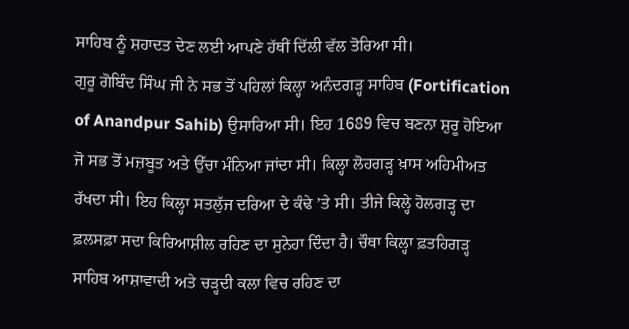ਸਾਹਿਬ ਨੂੰ ਸ਼ਹਾਦਤ ਦੇਣ ਲਈ ਆਪਣੇ ਹੱਥੀਂ ਦਿੱਲੀ ਵੱਲ ਤੋਰਿਆ ਸੀ।
ਗੁਰੂ ਗੋਬਿੰਦ ਸਿੰਘ ਜੀ ਨੇ ਸਭ ਤੋਂ ਪਹਿਲਾਂ ਕਿਲ੍ਹਾ ਅਨੰਦਗੜ੍ਹ ਸਾਹਿਬ (Fortification of Anandpur Sahib) ਉਸਾਰਿਆ ਸੀ। ਇਹ 1689 ਵਿਚ ਬਣਨਾ ਸ਼ੁਰੂ ਹੋਇਆ ਜੋ ਸਭ ਤੋਂ ਮਜ਼ਬੂਤ ਅਤੇ ਉੱਚਾ ਮੰਨਿਆ ਜਾਂਦਾ ਸੀ। ਕਿਲ੍ਹਾ ਲੋਹਗੜ੍ਹ ਖ਼ਾਸ ਅਹਿਮੀਅਤ ਰੱਖਦਾ ਸੀ। ਇਹ ਕਿਲ੍ਹਾ ਸਤਲੁੱਜ ਦਰਿਆ ਦੇ ਕੰਢੇ ’ਤੇ ਸੀ। ਤੀਜੇ ਕਿਲ੍ਹੇ ਹੋਲਗੜ੍ਹ ਦਾ ਫ਼ਲਸਫ਼ਾ ਸਦਾ ਕਿਰਿਆਸ਼ੀਲ ਰਹਿਣ ਦਾ ਸੁਨੇਹਾ ਦਿੰਦਾ ਹੈ। ਚੌਥਾ ਕਿਲ੍ਹਾ ਫ਼ਤਹਿਗੜ੍ਹ ਸਾਹਿਬ ਆਸ਼ਾਵਾਦੀ ਅਤੇ ਚੜ੍ਹਦੀ ਕਲਾ ਵਿਚ ਰਹਿਣ ਦਾ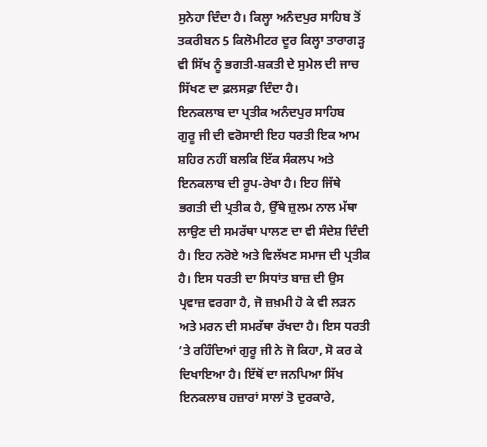ਸੁਨੇਹਾ ਦਿੰਦਾ ਹੈ। ਕਿਲ੍ਹਾ ਅਨੰਦਪੁਰ ਸਾਹਿਬ ਤੋਂ ਤਕਰੀਬਨ 5 ਕਿਲੋਮੀਟਰ ਦੂਰ ਕਿਲ੍ਹਾ ਤਾਰਾਗੜ੍ਹ ਵੀ ਸਿੱਖ ਨੂੰ ਭਗਤੀ-ਸ਼ਕਤੀ ਦੇ ਸੁਮੇਲ ਦੀ ਜਾਚ ਸਿੱਖਣ ਦਾ ਫ਼ਲਸਫ਼ਾ ਦਿੰਦਾ ਹੈ।
ਇਨਕਲਾਬ ਦਾ ਪ੍ਰਤੀਕ ਅਨੰਦਪੁਰ ਸਾਹਿਬ
ਗੁਰੂ ਜੀ ਦੀ ਵਰੋਸਾਈ ਇਹ ਧਰਤੀ ਇਕ ਆਮ ਸ਼ਹਿਰ ਨਹੀਂ ਬਲਕਿ ਇੱਕ ਸੰਕਲਪ ਅਤੇ ਇਨਕਲਾਬ ਦੀ ਰੂਪ-ਰੇਖਾ ਹੈ। ਇਹ ਜਿੱਥੇ ਭਗਤੀ ਦੀ ਪ੍ਰਤੀਕ ਹੈ, ਉੱਥੇ ਜ਼ੁਲਮ ਨਾਲ ਮੱਥਾ ਲਾਉਣ ਦੀ ਸਮਰੱਥਾ ਪਾਲਣ ਦਾ ਵੀ ਸੰਦੇਸ਼ ਦਿੰਦੀ ਹੈ। ਇਹ ਨਰੋਏ ਅਤੇ ਵਿਲੱਖਣ ਸਮਾਜ ਦੀ ਪ੍ਰਤੀਕ ਹੈ। ਇਸ ਧਰਤੀ ਦਾ ਸਿਧਾਂਤ ਬਾਜ਼ ਦੀ ਉਸ ਪ੍ਰਵਾਜ਼ ਵਰਗਾ ਹੈ, ਜੋ ਜ਼ਖ਼ਮੀ ਹੋ ਕੇ ਵੀ ਲੜਨ ਅਤੇ ਮਰਨ ਦੀ ਸਮਰੱਥਾ ਰੱਖਦਾ ਹੈ। ਇਸ ਧਰਤੀ ’ਤੇ ਰਹਿੰਦਿਆਂ ਗੁਰੂ ਜੀ ਨੇ ਜੋ ਕਿਹਾ, ਸੋ ਕਰ ਕੇ ਦਿਖਾਇਆ ਹੈ। ਇੱਥੋਂ ਦਾ ਜਨਪਿਆ ਸਿੱਖ ਇਨਕਲਾਬ ਹਜ਼ਾਰਾਂ ਸਾਲਾਂ ਤੋ ਦੁਰਕਾਰੇ,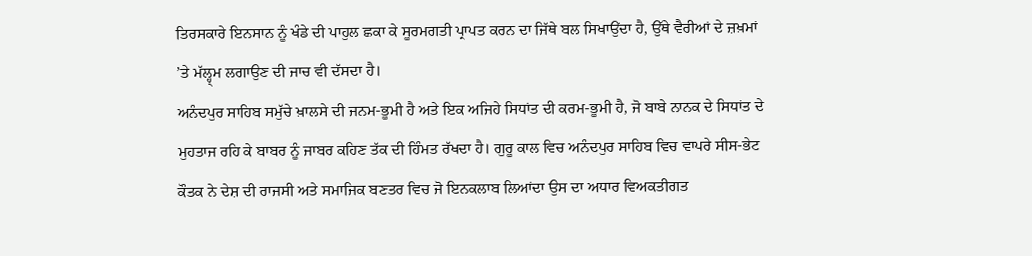ਤਿਰਸਕਾਰੇ ਇਨਸਾਨ ਨੂੰ ਖੰਡੇ ਦੀ ਪਾਹੁਲ ਛਕਾ ਕੇ ਸੂਰਮਗਤੀ ਪ੍ਰਾਪਤ ਕਰਨ ਦਾ ਜਿੱਥੇ ਬਲ ਸਿਖਾਉਂਦਾ ਹੈ, ਉੱਥੇ ਵੈਰੀਆਂ ਦੇ ਜ਼ਖ਼ਮਾਂ ’ਤੇ ਮੱਲ੍ਹ੍ਮ ਲਗਾਉਣ ਦੀ ਜਾਚ ਵੀ ਦੱਸਦਾ ਹੈ।
ਅਨੰਦਪੁਰ ਸਾਹਿਬ ਸਮੁੱਚੇ ਖ਼ਾਲਸੇ ਦੀ ਜਨਮ-ਭੂਮੀ ਹੈ ਅਤੇ ਇਕ ਅਜਿਹੇ ਸਿਧਾਂਤ ਦੀ ਕਰਮ-ਭੂਮੀ ਹੈ, ਜੋ ਬਾਬੇ ਨਾਨਕ ਦੇ ਸਿਧਾਂਤ ਦੇ ਮੁਹਤਾਜ ਰਹਿ ਕੇ ਬਾਬਰ ਨੂੰ ਜਾਬਰ ਕਹਿਣ ਤੱਕ ਦੀ ਹਿੰਮਤ ਰੱਖਦਾ ਹੈ। ਗੁਰੂ ਕਾਲ ਵਿਚ ਅਨੰਦਪੁਰ ਸਾਹਿਬ ਵਿਚ ਵਾਪਰੇ ਸੀਸ-ਭੇਟ ਕੌਤਕ ਨੇ ਦੇਸ਼ ਦੀ ਰਾਜਸੀ ਅਤੇ ਸਮਾਜਿਕ ਬਣਤਰ ਵਿਚ ਜੋ ਇਨਕਲਾਬ ਲਿਆਂਦਾ ਉਸ ਦਾ ਅਧਾਰ ਵਿਅਕਤੀਗਤ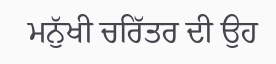ਮਨੁੱਖੀ ਚਰਿੱਤਰ ਦੀ ਉਹ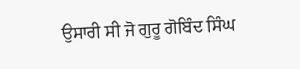ਉਸਾਰੀ ਸੀ ਜੋ ਗੁਰੂ ਗੋਬਿੰਦ ਸਿੰਘ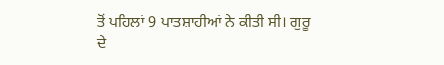ਤੋਂ ਪਹਿਲਾਂ 9 ਪਾਤਸ਼ਾਹੀਆਂ ਨੇ ਕੀਤੀ ਸੀ। ਗੁਰੂ ਦੇ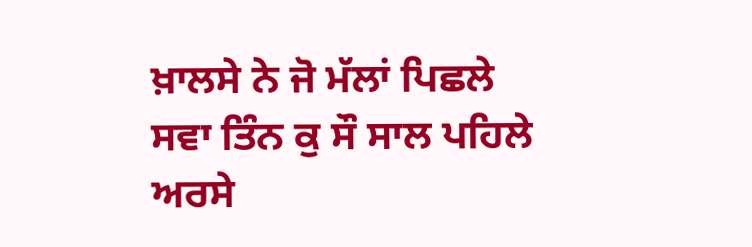ਖ਼ਾਲਸੇ ਨੇ ਜੋ ਮੱਲਾਂ ਪਿਛਲੇ ਸਵਾ ਤਿੰਨ ਕੁ ਸੌ ਸਾਲ ਪਹਿਲੇ ਅਰਸੇ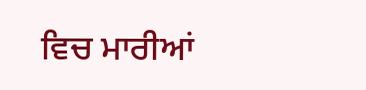ਵਿਚ ਮਾਰੀਆਂ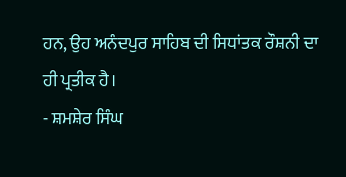ਹਨ, ਉਹ ਅਨੰਦਪੁਰ ਸਾਹਿਬ ਦੀ ਸਿਧਾਂਤਕ ਰੌਸ਼ਨੀ ਦਾ ਹੀ ਪ੍ਰਤੀਕ ਹੈ।
- ਸ਼ਮਸ਼ੇਰ ਸਿੰਘ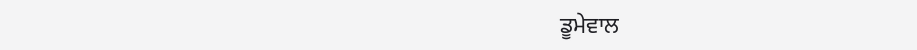ਡੂਮੇਵਾਲ